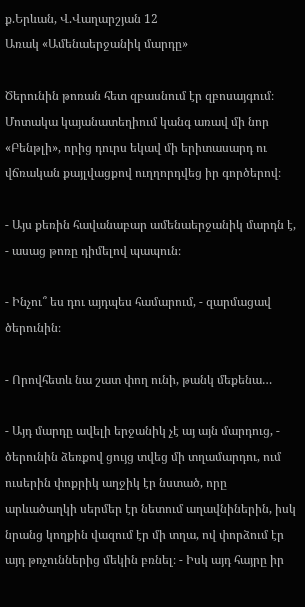ք.Երևան, Վ.Վաղարշյան 12
Առակ «Ամենաերջանիկ մարդը»

Ծերունին թոռան հետ զբասնում էր զբոսայգում։ Մոտակա կայանատեղիում կանգ առավ մի նոր «Բենթլի», որից դուրս եկավ մի երիտասարդ ու վճռական քայլվացքով ուղղորդվեց իր գործերով։

- Այս քեռին հավանաբար ամենաերջանիկ մարդն է, - ասաց թոռը դիմելով պապուն։

- Ինչու՞ ես դու այդպես համարում, - զարմացավ ծերունին։

- Որովհետև նա շատ փող ունի, թանկ մեքենա…

- Այդ մարդը ավելի երջանիկ չէ այ այն մարդուց, - ծերունին ձեռքով ցույց տվեց մի տղամարդու, ում ուսերին փոքրիկ աղջիկ էր նստած, որը արևածաղկի սերմեր էր նետում աղավնիներին, իսկ նրանց կողքին վազում էր մի տղա, ով փորձում էր այդ թռչուններից մեկին բռնել։ - Իսկ այդ հայրը իր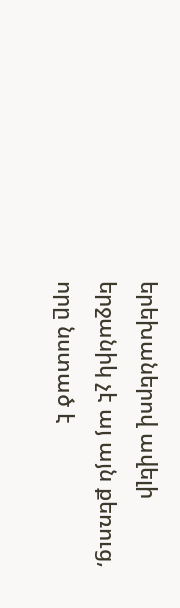երեխաներով ավելի երջանիկ չէ այ այն քեռուց, որը նստած է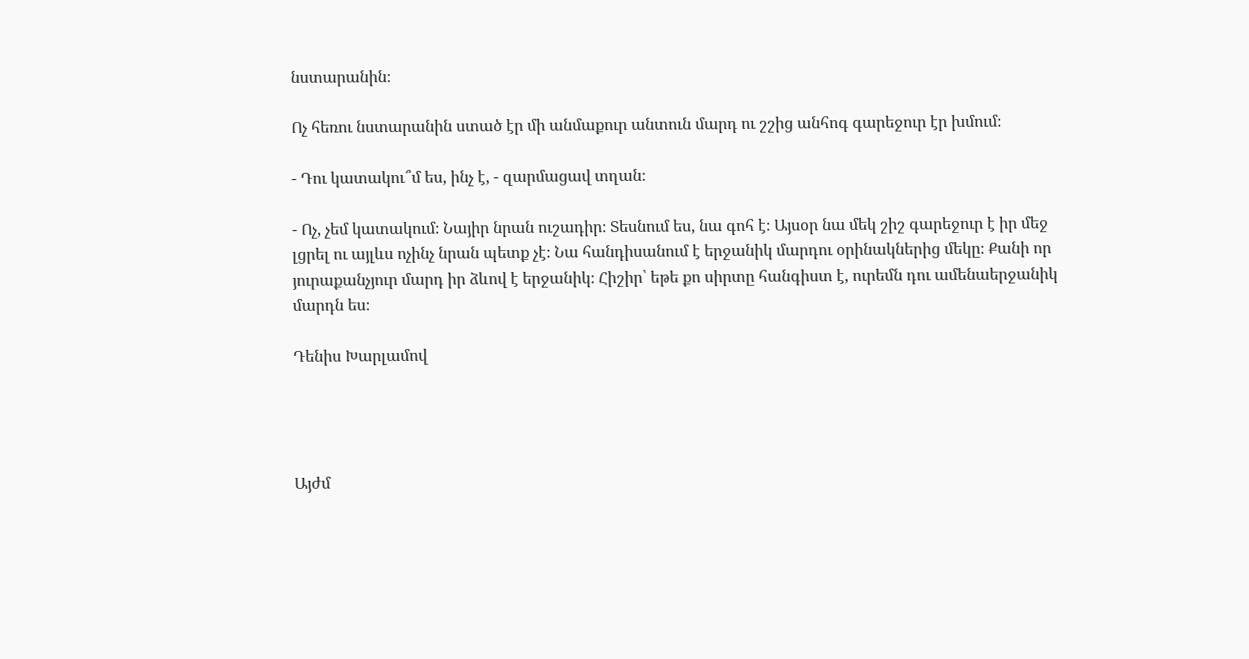նստարանին։

Ոչ հեռու նստարանին ստած էր մի անմաքուր անտուն մարդ ու շշից անհոգ գարեջուր էր խմում։

- Դու կատակու՞մ ես, ինչ է, - զարմացավ տղան։

- Ոչ, չեմ կատակում։ Նայիր նրան ուշադիր։ Տեսնում ես, նա գոհ է։ Այսօր նա մեկ շիշ գարեջուր է իր մեջ լցրել ու այլևս ոչինչ նրան պետք չէ։ Նա հանդիսանում է երջանիկ մարդու օրինակներից մեկը։ Քանի որ յուրաքանչյուր մարդ իր ձևով է երջանիկ։ Հիշիր՝ եթե քո սիրտը հանգիստ է, ուրեմն դու ամենաերջանիկ մարդն ես։

Դենիս Խարլամով




Այժմ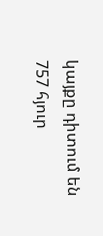կայքը դիտում են 757 հյուր